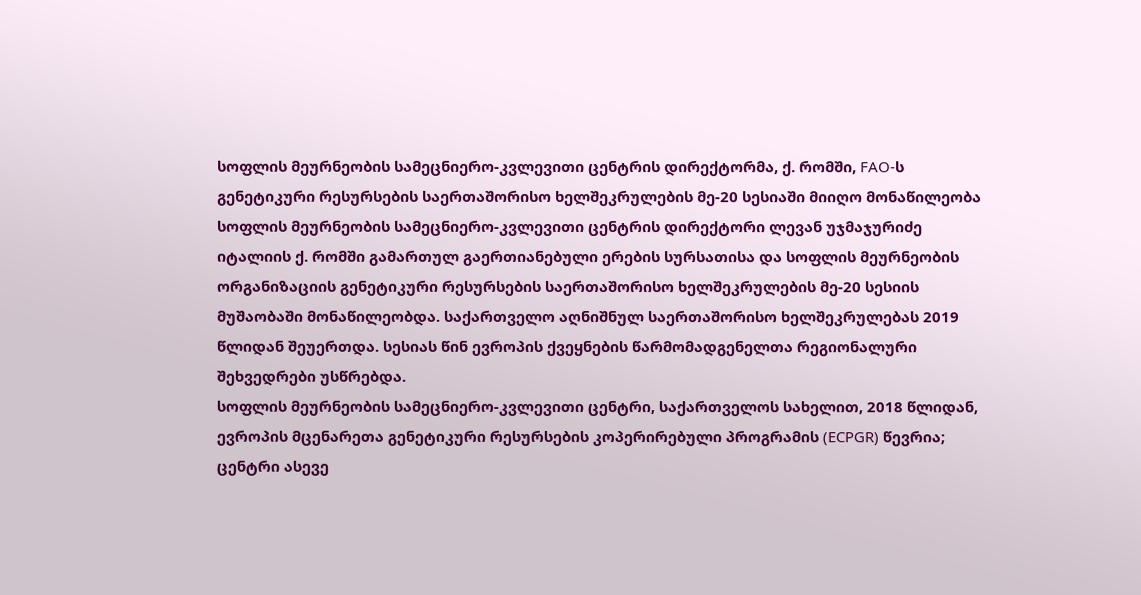სოფლის მეურნეობის სამეცნიერო-კვლევითი ცენტრის დირექტორმა, ქ. რომში, FAO-ს გენეტიკური რესურსების საერთაშორისო ხელშეკრულების მე-20 სესიაში მიიღო მონაწილეობა
სოფლის მეურნეობის სამეცნიერო-კვლევითი ცენტრის დირექტორი ლევან უჯმაჯურიძე იტალიის ქ. რომში გამართულ გაერთიანებული ერების სურსათისა და სოფლის მეურნეობის ორგანიზაციის გენეტიკური რესურსების საერთაშორისო ხელშეკრულების მე-20 სესიის მუშაობაში მონაწილეობდა. საქართველო აღნიშნულ საერთაშორისო ხელშეკრულებას 2019 წლიდან შეუერთდა. სესიას წინ ევროპის ქვეყნების წარმომადგენელთა რეგიონალური შეხვედრები უსწრებდა.
სოფლის მეურნეობის სამეცნიერო-კვლევითი ცენტრი, საქართველოს სახელით, 2018 წლიდან, ევროპის მცენარეთა გენეტიკური რესურსების კოპერირებული პროგრამის (ECPGR) წევრია; ცენტრი ასევე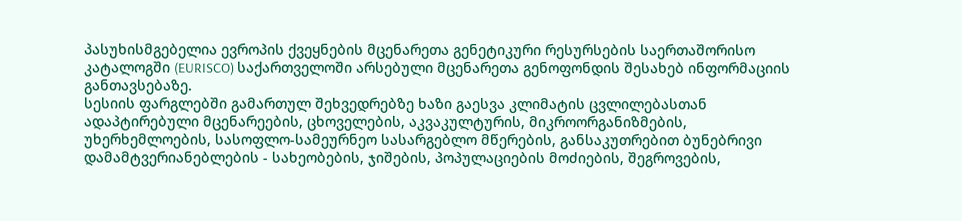პასუხისმგებელია ევროპის ქვეყნების მცენარეთა გენეტიკური რესურსების საერთაშორისო კატალოგში (EURISCO) საქართველოში არსებული მცენარეთა გენოფონდის შესახებ ინფორმაციის განთავსებაზე.
სესიის ფარგლებში გამართულ შეხვედრებზე ხაზი გაესვა კლიმატის ცვლილებასთან ადაპტირებული მცენარეების, ცხოველების, აკვაკულტურის, მიკროორგანიზმების, უხერხემლოების, სასოფლო-სამეურნეო სასარგებლო მწერების, განსაკუთრებით ბუნებრივი დამამტვერიანებლების - სახეობების, ჯიშების, პოპულაციების მოძიების, შეგროვების,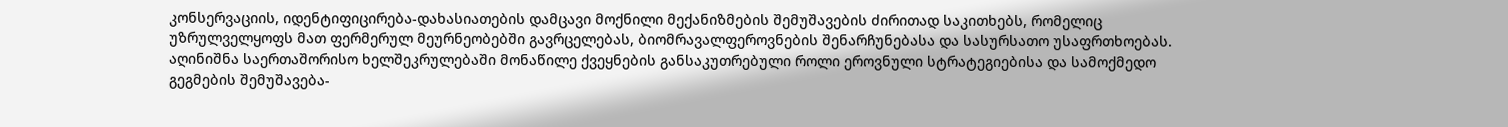კონსერვაციის, იდენტიფიცირება-დახასიათების დამცავი მოქნილი მექანიზმების შემუშავების ძირითად საკითხებს, რომელიც უზრულველყოფს მათ ფერმერულ მეურნეობებში გავრცელებას, ბიომრავალფეროვნების შენარჩუნებასა და სასურსათო უსაფრთხოებას.
აღინიშნა საერთაშორისო ხელშეკრულებაში მონაწილე ქვეყნების განსაკუთრებული როლი ეროვნული სტრატეგიებისა და სამოქმედო გეგმების შემუშავება-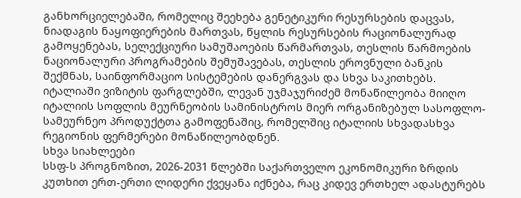განხორციელებაში, რომელიც შეეხება გენეტიკური რესურსების დაცვას, ნიადაგის ნაყოფიერების მართვას, წყლის რესურსების რაციონალურად გამოყენებას, სელექციური სამუშაოების წარმართვას, თესლის წარმოების ნაციონალური პროგრამების შემუშავებას, თესლის ეროვნული ბანკის შექმნას, საინფორმაციო სისტემების დანერგვას და სხვა საკითხებს.
იტალიაში ვიზიტის ფარგლებში, ლევან უჯმაჯურიძემ მონაწილეობა მიიღო იტალიის სოფლის მეურნეობის სამინისტროს მიერ ორგანიზებულ სასოფლო-სამეურნეო პროდუქტთა გამოფენაშიც, რომელშიც იტალიის სხვადასხვა რეგიონის ფერმერები მონაწილეობდნენ.
სხვა სიახლეები
სსფ-ს პროგნოზით, 2026-2031 წლებში საქართველო ეკონომიკური ზრდის კუთხით ერთ-ერთი ლიდერი ქვეყანა იქნება, რაც კიდევ ერთხელ ადასტურებს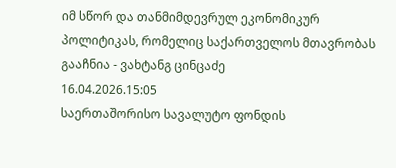იმ სწორ და თანმიმდევრულ ეკონომიკურ პოლიტიკას, რომელიც საქართველოს მთავრობას გააჩნია - ვახტანგ ცინცაძე
16.04.2026.15:05
საერთაშორისო სავალუტო ფონდის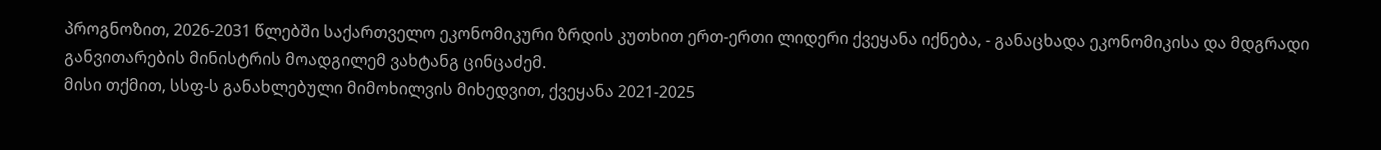პროგნოზით, 2026-2031 წლებში საქართველო ეკონომიკური ზრდის კუთხით ერთ-ერთი ლიდერი ქვეყანა იქნება, - განაცხადა ეკონომიკისა და მდგრადი განვითარების მინისტრის მოადგილემ ვახტანგ ცინცაძემ.
მისი თქმით, სსფ-ს განახლებული მიმოხილვის მიხედვით, ქვეყანა 2021-2025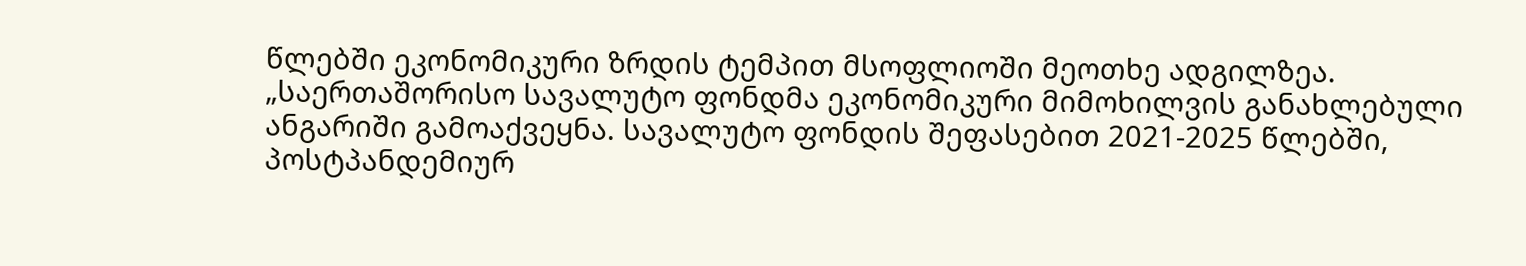წლებში ეკონომიკური ზრდის ტემპით მსოფლიოში მეოთხე ადგილზეა.
„საერთაშორისო სავალუტო ფონდმა ეკონომიკური მიმოხილვის განახლებული ანგარიში გამოაქვეყნა. სავალუტო ფონდის შეფასებით 2021-2025 წლებში, პოსტპანდემიურ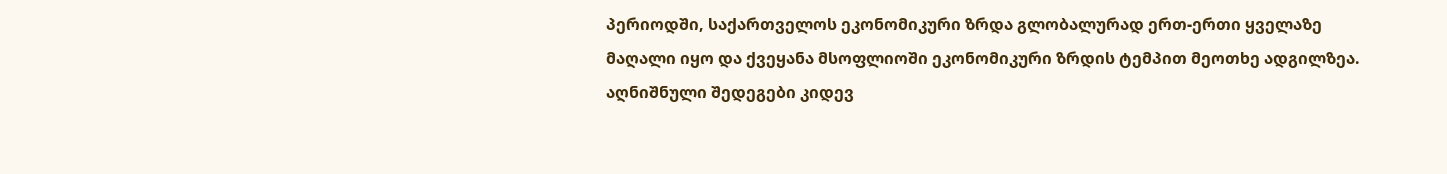პერიოდში, საქართველოს ეკონომიკური ზრდა გლობალურად ერთ-ერთი ყველაზე მაღალი იყო და ქვეყანა მსოფლიოში ეკონომიკური ზრდის ტემპით მეოთხე ადგილზეა. აღნიშნული შედეგები კიდევ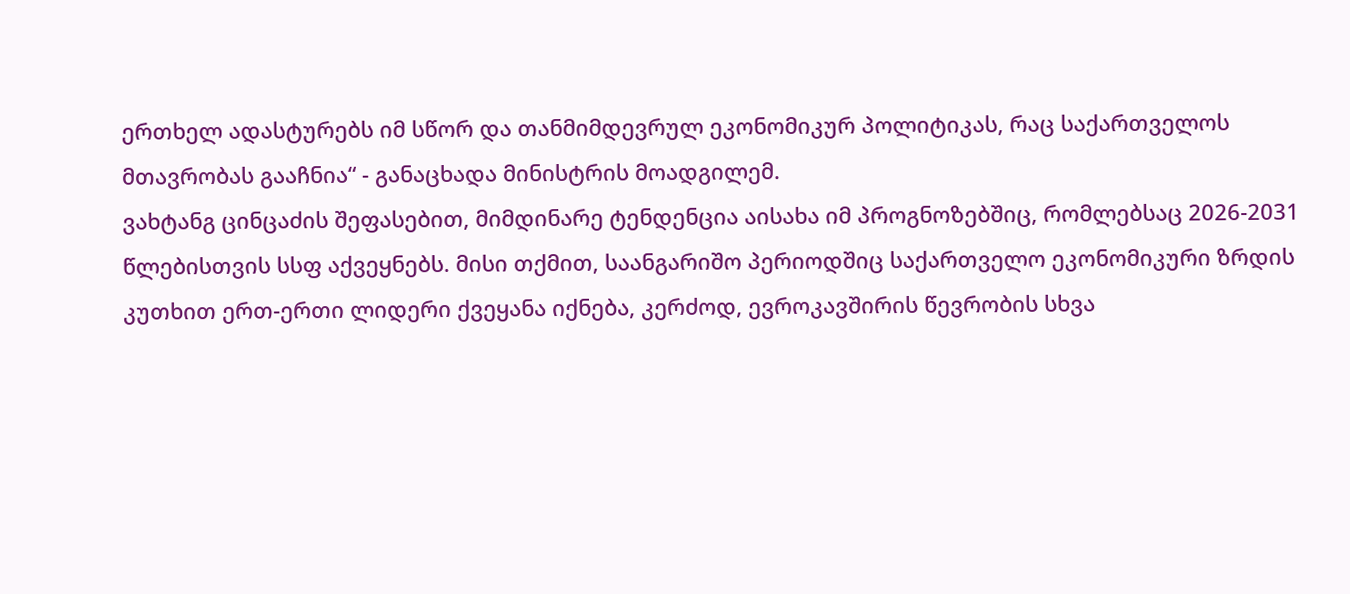ერთხელ ადასტურებს იმ სწორ და თანმიმდევრულ ეკონომიკურ პოლიტიკას, რაც საქართველოს მთავრობას გააჩნია“ - განაცხადა მინისტრის მოადგილემ.
ვახტანგ ცინცაძის შეფასებით, მიმდინარე ტენდენცია აისახა იმ პროგნოზებშიც, რომლებსაც 2026-2031 წლებისთვის სსფ აქვეყნებს. მისი თქმით, საანგარიშო პერიოდშიც საქართველო ეკონომიკური ზრდის კუთხით ერთ-ერთი ლიდერი ქვეყანა იქნება, კერძოდ, ევროკავშირის წევრობის სხვა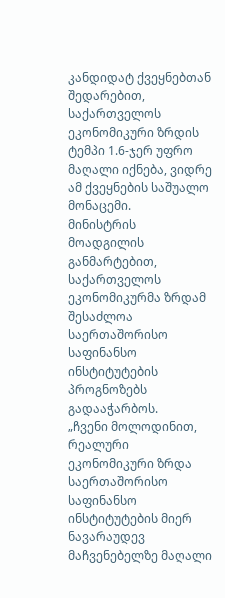კანდიდატ ქვეყნებთან შედარებით, საქართველოს ეკონომიკური ზრდის ტემპი 1.6-ჯერ უფრო მაღალი იქნება, ვიდრე ამ ქვეყნების საშუალო მონაცემი.
მინისტრის მოადგილის განმარტებით, საქართველოს ეკონომიკურმა ზრდამ შესაძლოა საერთაშორისო საფინანსო ინსტიტუტების პროგნოზებს გადააჭარბოს.
„ჩვენი მოლოდინით, რეალური ეკონომიკური ზრდა საერთაშორისო საფინანსო ინსტიტუტების მიერ ნავარაუდევ მაჩვენებელზე მაღალი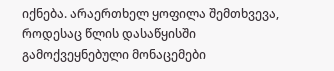იქნება. არაერთხელ ყოფილა შემთხვევა, როდესაც წლის დასაწყისში გამოქვეყნებული მონაცემები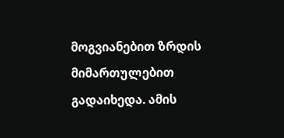მოგვიანებით ზრდის მიმართულებით გადაიხედა. ამის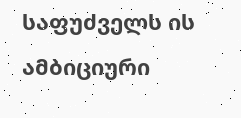საფუძველს ის ამბიციური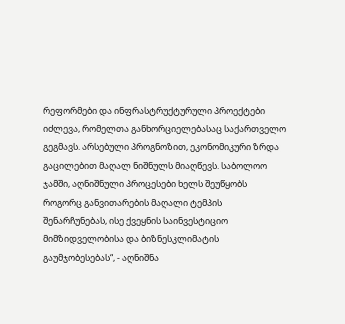რეფორმები და ინფრასტრუქტურული პროექტები იძლევა, რომელთა განხორციელებასაც საქართველო გეგმავს. არსებული პროგნოზით, ეკონომიკური ზრდა გაცილებით მაღალ ნიშნულს მიაღწევს. საბოლოო ჯამში, აღნიშნული პროცესები ხელს შეუწყობს როგორც განვითარების მაღალი ტემპის შენარჩუნებას, ისე ქვეყნის საინვესტიციო მიმზიდველობისა და ბიზნესკლიმატის გაუმჯობესებას“, - აღნიშნა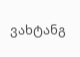ვახტანგ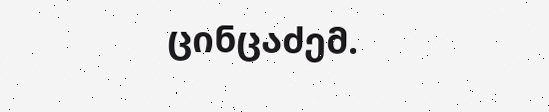ცინცაძემ.